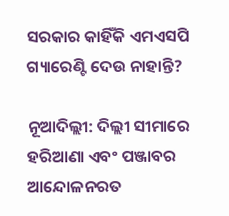ସରକାର କାହିଁକି ଏମଏସପି ଗ୍ୟାରେଣ୍ଟି ଦେଉ ନାହାନ୍ତି?

ନୂଆଦିଲ୍ଲୀ: ଦିଲ୍ଲୀ ସୀମାରେ ହରିଆଣା ଏବଂ ପଞ୍ଜାବର ଆନ୍ଦୋଳନରତ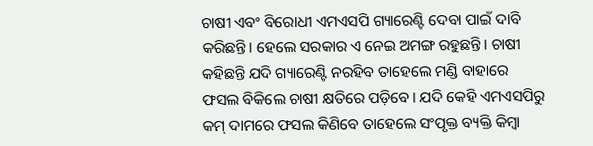ଚାଷୀ ଏବଂ ବିରୋଧୀ ଏମଏସପି ଗ୍ୟାରେଣ୍ଟି ଦେବା ପାଇଁ ଦାବି କରିଛନ୍ତି। ହେଲେ ସରକାର ଏ ନେଇ ଅମଙ୍ଗ ରହୁଛନ୍ତି। ଚାଷୀ କହିଛନ୍ତି ଯଦି ଗ୍ୟାରେଣ୍ଟି ନରହିବ ତାହେଲେ ମଣ୍ଡି ବାହାରେ ଫସଲ ବିକିଲେ ଚାଷୀ କ୍ଷତିରେ ପଡ଼ିବେ। ଯଦି କେହି ଏମଏସପିରୁ କମ୍ ଦାମରେ ଫସଲ କିଣିବେ ତାହେଲେ ସଂପୃକ୍ତ ବ୍ୟକ୍ତି କିମ୍ୱା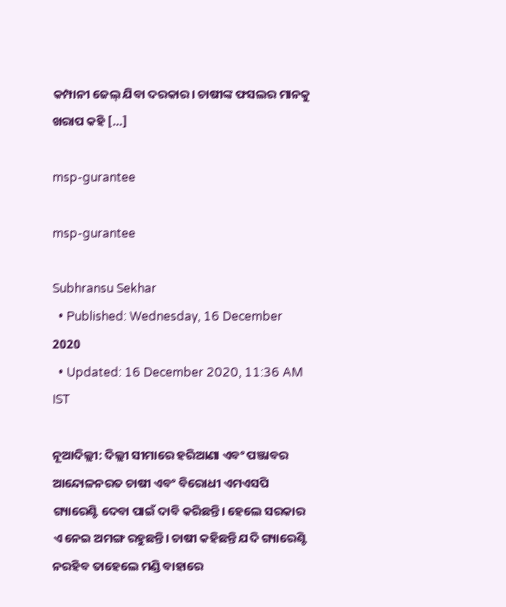କମ୍ପାନୀ ଜେଲ୍ ଯିବା ଦରକାର। ଚାଷୀଙ୍କ ଫସଲର ମାନକୁ ଖରାପ କହି […]

msp-gurantee

msp-gurantee

Subhransu Sekhar
  • Published: Wednesday, 16 December 2020
  • Updated: 16 December 2020, 11:36 AM IST

ନୂଆଦିଲ୍ଲୀ: ଦିଲ୍ଲୀ ସୀମାରେ ହରିଆଣା ଏବଂ ପଞ୍ଜାବର ଆନ୍ଦୋଳନରତ ଚାଷୀ ଏବଂ ବିରୋଧୀ ଏମଏସପି ଗ୍ୟାରେଣ୍ଟି ଦେବା ପାଇଁ ଦାବି କରିଛନ୍ତି। ହେଲେ ସରକାର ଏ ନେଇ ଅମଙ୍ଗ ରହୁଛନ୍ତି। ଚାଷୀ କହିଛନ୍ତି ଯଦି ଗ୍ୟାରେଣ୍ଟି ନରହିବ ତାହେଲେ ମଣ୍ଡି ବାହାରେ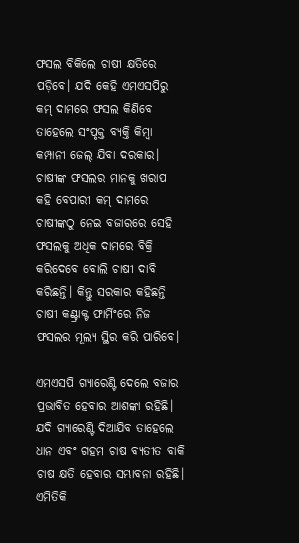ଫସଲ ବିକିଲେ ଚାଷୀ କ୍ଷତିରେ ପଡ଼ିବେ। ଯଦି କେହି ଏମଏସପିରୁ କମ୍ ଦାମରେ ଫସଲ କିଣିବେ ତାହେଲେ ସଂପୃକ୍ତ ବ୍ୟକ୍ତି କିମ୍ୱା କମ୍ପାନୀ ଜେଲ୍ ଯିବା ଦରକାର। ଚାଷୀଙ୍କ ଫସଲର ମାନକୁ ଖରାପ କହି ବେପାରୀ କମ୍ ଦାମରେ ଚାଷୀଙ୍କଠୁ ନେଇ ବଜାରରେ ସେହି ଫସଲକୁ ଅଧିକ ଦାମରେ ବିକ୍ରି କରିଦେବେ ବୋଲି ଚାଷୀ ଦାବି କରିଛନ୍ତି। କିନ୍ତୁ ସରକାର କହିଛନ୍ତି ଚାଷୀ କଣ୍ଟ୍ରାକ୍ଟ ଫାର୍ମିଂରେ ନିଜ ଫସଲର ମୂଲ୍ୟ ସ୍ଥିର କରି ପାରିବେ।

ଏମଏସପି ଗ୍ୟାରେଣ୍ଟି ଦେଲେ ବଜାର ପ୍ରଭାବିତ ହେବାର ଆଶଙ୍କା ରହିଛି। ଯଦି ଗ୍ୟାରେଣ୍ଟି ଦିଆଯିବ ତାହେଲେ ଧାନ ଏବଂ ଗହମ ଚାଷ ବ୍ୟତୀତ ବାକି ଚାଷ କ୍ଷତି ହେବାର ସମ୍ଭାବନା ରହିଛି। ଏମିତିକି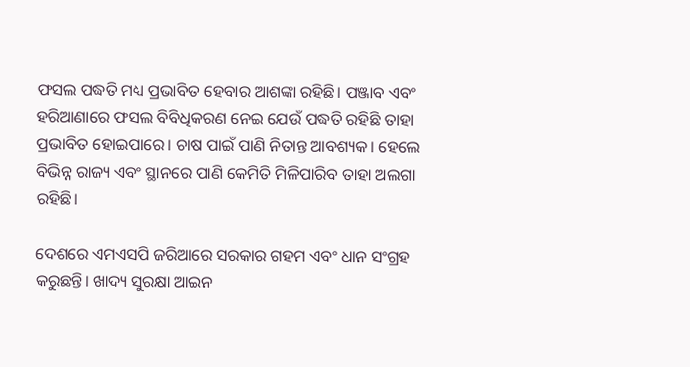ଫସଲ ପଦ୍ଧତି ମଧ୍ୟ ପ୍ରଭାବିତ ହେବାର ଆଶଙ୍କା ରହିଛି। ପଞ୍ଜାବ ଏବଂ ହରିଆଣାରେ ଫସଲ ବିବିଧିକରଣ ନେଇ ଯେଉଁ ପଦ୍ଧତି ରହିଛି ତାହା ପ୍ରଭାବିତ ହୋଇପାରେ। ଚାଷ ପାଇଁ ପାଣି ନିତାନ୍ତ ଆବଶ୍ୟକ। ହେଲେ ବିଭିନ୍ନ ରାଜ୍ୟ ଏବଂ ସ୍ଥାନରେ ପାଣି କେମିତି ମିଳିପାରିବ ତାହା ଅଲଗା ରହିଛି।

ଦେଶରେ ଏମଏସପି ଜରିଆରେ ସରକାର ଗହମ ଏବଂ ଧାନ ସଂଗ୍ରହ କରୁଛନ୍ତି। ଖାଦ୍ୟ ସୁରକ୍ଷା ଆଇନ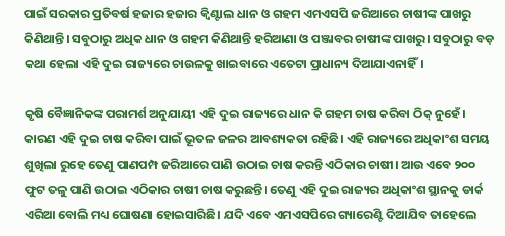ପାଇଁ ସରକାର ପ୍ରତିବର୍ଷ ହଜାର ହଜାର କ୍ୱିଣ୍ଟାଲ ଧାନ ଓ ଗହମ ଏମଏସପି ଜରିଆରେ ଚାଷୀଙ୍କ ପାଖରୁ କିଣିଥାନ୍ତି। ସବୁଠାରୁ ଅଧିକ ଧାନ ଓ ଗହମ କିଣିଥାନ୍ତି ହରିଆଣା ଓ ପଞ୍ଜାବର ଚାଷୀଙ୍କ ପାଖରୁ। ସବୁଠାରୁ ବଡ଼ କଥା ହେଲା ଏହି ଦୁଇ ରାଜ୍ୟରେ ଚାଉଳକୁ ଖାଇବାରେ ଏତେଟା ପ୍ରାଧାନ୍ୟ ଦିଆଯାଏନାହିଁ।

କୃଷି ବୈଜ୍ଞାନିକଙ୍କ ପରାମର୍ଶ ଅନୁଯାୟୀ ଏହି ଦୁଇ ରାଜ୍ୟରେ ଧାନ କି ଗହମ ଚାଷ କରିବା ଠିକ୍ ନୁହେଁ। କାରଣ ଏହି ଦୁଇ ଚାଷ କରିବା ପାଇଁ ଭୂତଳ ଜଳର ଆବଶ୍ୟକତା ରହିଛି। ଏହି ରାଜ୍ୟରେ ଅଧିକାଂଶ ସମୟ ଶୁଖିଲା ରୁହେ ତେଣୁ ପାଣପମ୍ପ ଜରିଆରେ ପାଣି ଉଠାଇ ଚାଷ କରନ୍ତି ଏଠିକାର ଚାଷୀ। ଆଉ ଏବେ ୨୦୦ ଫୁଟ ତଳୁ ପାଣି ଉଠାଇ ଏଠିକାର ଚାଷୀ ଚାଷ କରୁଛନ୍ତି। ତେଣୁ ଏହି ଦୁଇ ରାଜ୍ୟର ଅଧିକାଂଶ ସ୍ଥାନକୁ ଡାର୍କ ଏରିଆ ବୋଲି ମଧ୍ୟ ଘୋଷଣା ହୋଇସାରିଛି। ଯଦି ଏବେ ଏମଏସପିରେ ଗ୍ୟାରେଣ୍ଟି ଦିଆଯିବ ତାହେଲେ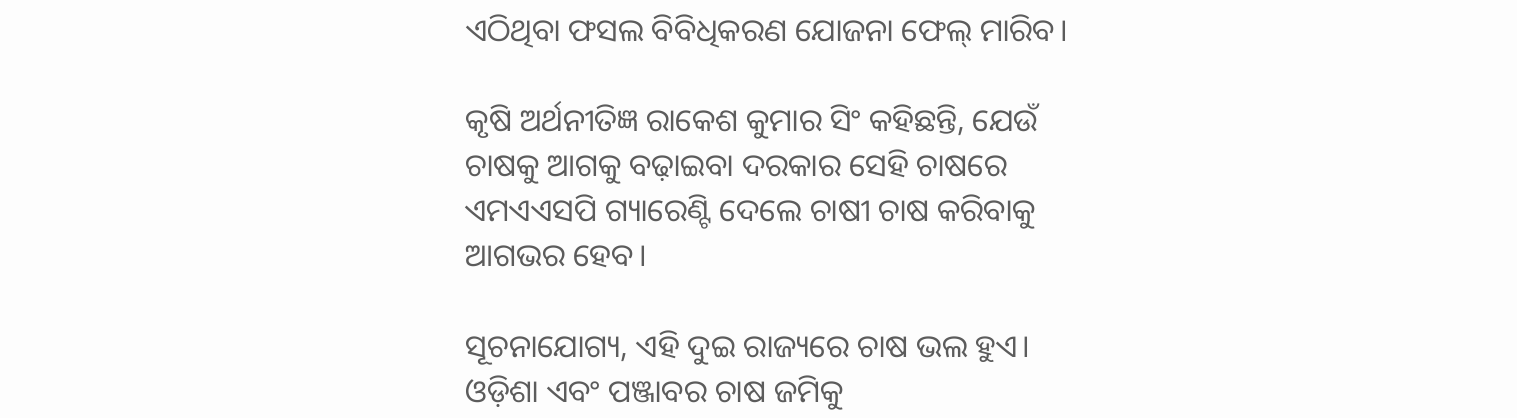ଏଠିଥିବା ଫସଲ ବିବିଧିକରଣ ଯୋଜନା ଫେଲ୍ ମାରିବ।

କୃଷି ଅର୍ଥନୀତିଜ୍ଞ ରାକେଶ କୁମାର ସିଂ କହିଛନ୍ତି, ଯେଉଁ ଚାଷକୁ ଆଗକୁ ବଢ଼ାଇବା ଦରକାର ସେହି ଚାଷରେ ଏମଏଏସପି ଗ୍ୟାରେଣ୍ଟି ଦେଲେ ଚାଷୀ ଚାଷ କରିବାକୁ ଆଗଭର ହେବ।

ସୂଚନାଯୋଗ୍ୟ, ଏହି ଦୁଇ ରାଜ୍ୟରେ ଚାଷ ଭଲ ହୁଏ। ଓଡ଼ିଶା ଏବଂ ପଞ୍ଜାବର ଚାଷ ଜମିକୁ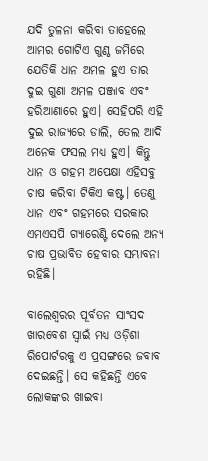ଯଦି ତୁଳନା କରିବା ତାହେଲେ ଆମର ଗୋଟିଏ ଗୁଣ୍ଠ ଜମିରେ ଯେତିକି ଧାନ ଅମଳ ହୁଏ ତାର ଦୁଇ ଗୁଣା ଅମଳ ପଞ୍ଜାବ ଏବଂ ହରିଆଣାରେ ହୁଏ। ସେହିପରି ଏହି ଦୁଇ ରାଜ୍ୟରେ ଡାଲି, ତେଲ ଆଦି ଅନେକ ଫସଲ ମଧ୍ୟ ହୁଏ। କିନ୍ତୁ ଧାନ ଓ ଗହମ ଅପେକ୍ଷା ଏହିସବୁ ଚାଷ କରିବା ଟିକିଏ କଷ୍ଟ। ତେଣୁ ଧାନ ଏବଂ ଗହମରେ ସରକାର ଏମଏସପି ଗ୍ୟାରେଣ୍ଟି ଦେଲେ ଅନ୍ୟ ଚାଷ ପ୍ରଭାବିତ ହେବାର ସମ୍ଭାବନା ରହିଛି।

ବାଲେଶ୍ୱରର ପୂର୍ବତନ ସାଂସଦ ଖାରବେଶ ସ୍ୱାଇଁ ମଧ୍ୟ ଓଡ଼ିଶା ରିପୋର୍ଟରକୁ ଏ ପ୍ରସଙ୍ଗରେ ଜବାବ ଦେଇଛନ୍ତି। ସେ କହିଛନ୍ତି ଏବେ ଲୋକଙ୍କର ଖାଇବା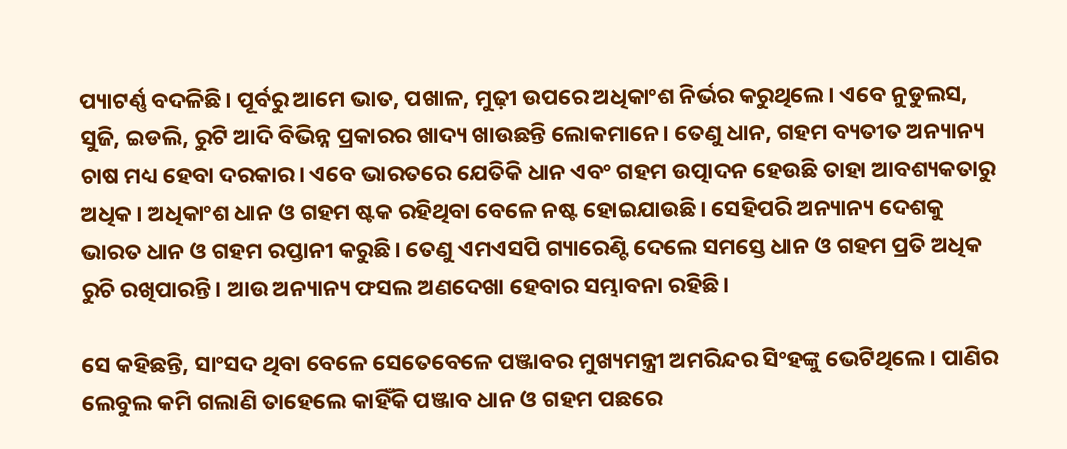ପ୍ୟାଟର୍ଣ୍ଣ ବଦଳିଛି। ପୂର୍ବରୁ ଆମେ ଭାତ, ପଖାଳ, ମୁଢ଼ୀ ଉପରେ ଅଧିକାଂଶ ନିର୍ଭର କରୁଥିଲେ। ଏବେ ନୁଡୁଲସ, ସୁଜି, ଇଡଲି, ରୁଟି ଆଦି ବିଭିନ୍ନ ପ୍ରକାରର ଖାଦ୍ୟ ଖାଉଛନ୍ତି ଲୋକମାନେ। ତେଣୁ ଧାନ, ଗହମ ବ୍ୟତୀତ ଅନ୍ୟାନ୍ୟ ଚାଷ ମଧ୍ୟ ହେବା ଦରକାର। ଏବେ ଭାରତରେ ଯେତିକି ଧାନ ଏବଂ ଗହମ ଉତ୍ପାଦନ ହେଉଛି ତାହା ଆବଶ୍ୟକତାରୁ ଅଧିକ। ଅଧିକାଂଶ ଧାନ ଓ ଗହମ ଷ୍ଟକ ରହିଥିବା ବେଳେ ନଷ୍ଟ ହୋଇଯାଉଛି। ସେହିପରି ଅନ୍ୟାନ୍ୟ ଦେଶକୁ ଭାରତ ଧାନ ଓ ଗହମ ରପ୍ତାନୀ କରୁଛି। ତେଣୁ ଏମଏସପି ଗ୍ୟାରେଣ୍ଟି ଦେଲେ ସମସ୍ତେ ଧାନ ଓ ଗହମ ପ୍ରତି ଅଧିକ ରୁଚି ରଖିପାରନ୍ତି। ଆଉ ଅନ୍ୟାନ୍ୟ ଫସଲ ଅଣଦେଖା ହେବାର ସମ୍ଭାବନା ରହିଛି।

ସେ କହିଛନ୍ତି, ସାଂସଦ ଥିବା ବେଳେ ସେତେବେଳେ ପଞ୍ଜାବର ମୁଖ୍ୟମନ୍ତ୍ରୀ ଅମରିନ୍ଦର ସିଂହଙ୍କୁ ଭେଟିଥିଲେ। ପାଣିର ଲେବୁଲ କମି ଗଲାଣି ତାହେଲେ କାହିଁକି ପଞ୍ଜାବ ଧାନ ଓ ଗହମ ପଛରେ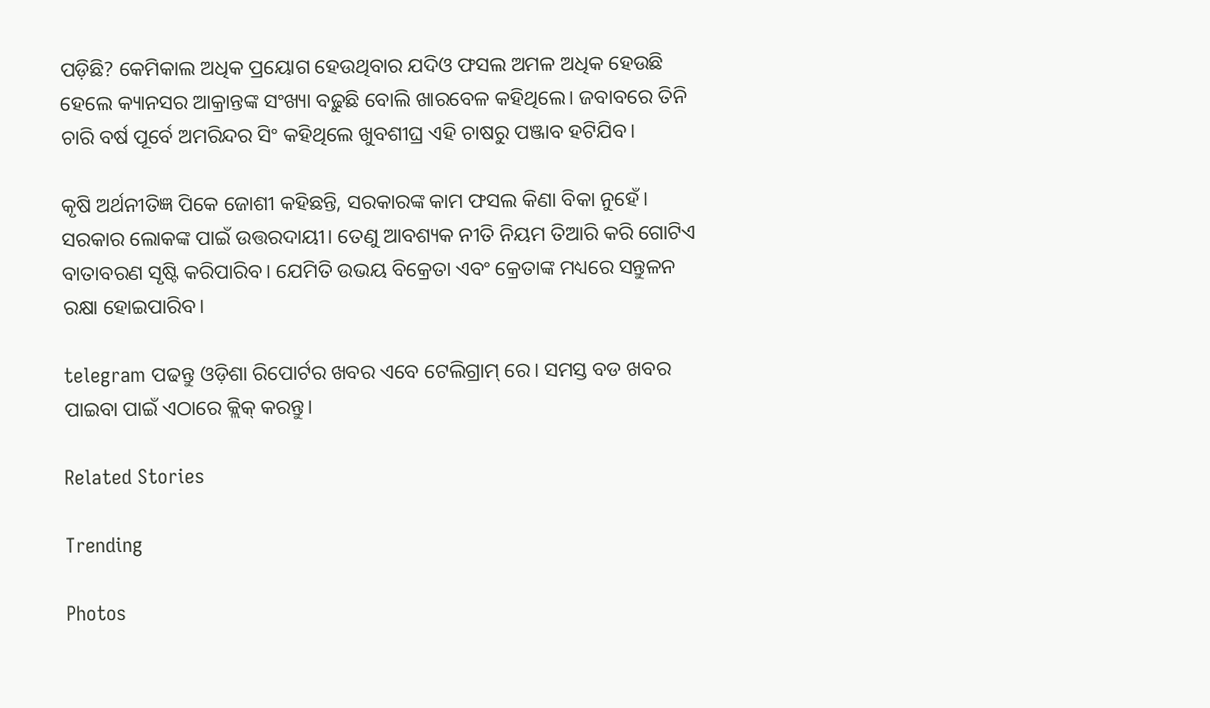ପଡ଼ିଛି? କେମିକାଲ ଅଧିକ ପ୍ରୟୋଗ ହେଉଥିବାର ଯଦିଓ ଫସଲ ଅମଳ ଅଧିକ ହେଉଛି ହେଲେ କ୍ୟାନସର ଆକ୍ରାନ୍ତଙ୍କ ସଂଖ୍ୟା ବଢ଼ୁଛି ବୋଲି ଖାରବେଳ କହିଥିଲେ। ଜବାବରେ ତିନି ଚାରି ବର୍ଷ ପୂର୍ବେ ଅମରିନ୍ଦର ସିଂ କହିଥିଲେ ଖୁବଶୀଘ୍ର ଏହି ଚାଷରୁ ପଞ୍ଜାବ ହଟିଯିବ।

କୃଷି ଅର୍ଥନୀତିଜ୍ଞ ପିକେ ଜୋଶୀ କହିଛନ୍ତି, ସରକାରଙ୍କ କାମ ଫସଲ କିଣା ବିକା ନୁହେଁ। ସରକାର ଲୋକଙ୍କ ପାଇଁ ଉତ୍ତରଦାୟୀ। ତେଣୁ ଆବଶ୍ୟକ ନୀତି ନିୟମ ତିଆରି କରି ଗୋଟିଏ ବାତାବରଣ ସୃଷ୍ଟି କରିପାରିବ। ଯେମିତି ଉଭୟ ବିକ୍ରେତା ଏବଂ କ୍ରେତାଙ୍କ ମଧ୍ୟରେ ସନ୍ତୁଳନ ରକ୍ଷା ହୋଇପାରିବ।

telegram ପଢନ୍ତୁ ଓଡ଼ିଶା ରିପୋର୍ଟର ଖବର ଏବେ ଟେଲିଗ୍ରାମ୍ ରେ। ସମସ୍ତ ବଡ ଖବର ପାଇବା ପାଇଁ ଏଠାରେ କ୍ଲିକ୍ କରନ୍ତୁ।

Related Stories

Trending

Photos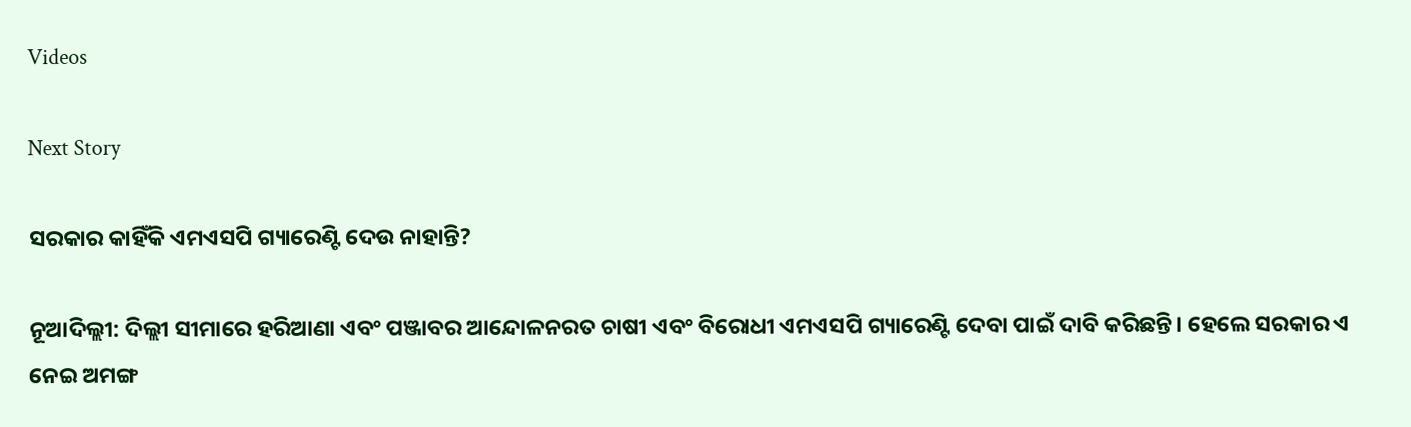Videos

Next Story

ସରକାର କାହିଁକି ଏମଏସପି ଗ୍ୟାରେଣ୍ଟି ଦେଉ ନାହାନ୍ତି?

ନୂଆଦିଲ୍ଲୀ: ଦିଲ୍ଲୀ ସୀମାରେ ହରିଆଣା ଏବଂ ପଞ୍ଜାବର ଆନ୍ଦୋଳନରତ ଚାଷୀ ଏବଂ ବିରୋଧୀ ଏମଏସପି ଗ୍ୟାରେଣ୍ଟି ଦେବା ପାଇଁ ଦାବି କରିଛନ୍ତି। ହେଲେ ସରକାର ଏ ନେଇ ଅମଙ୍ଗ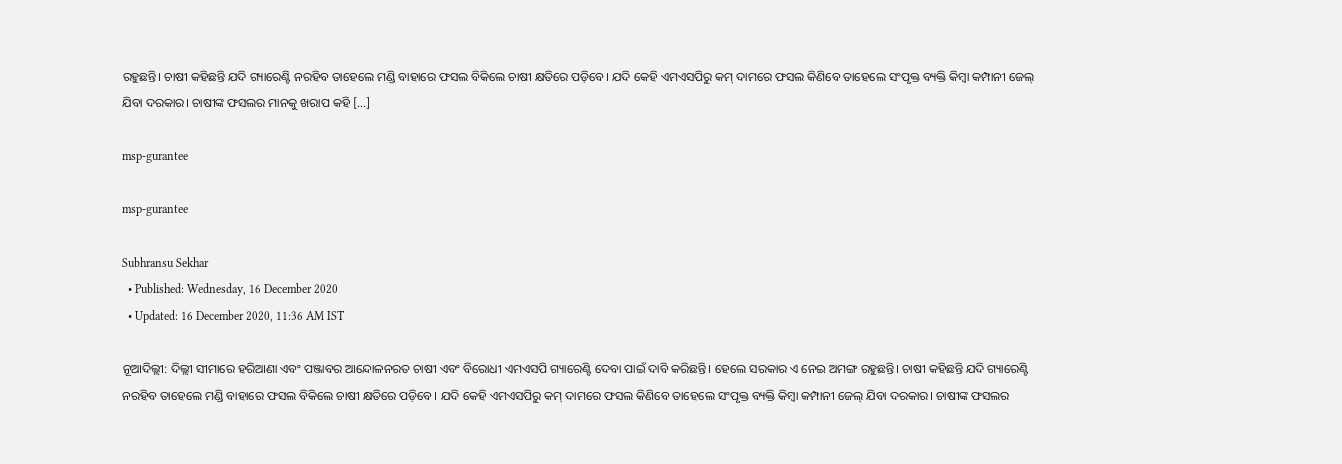ରହୁଛନ୍ତି। ଚାଷୀ କହିଛନ୍ତି ଯଦି ଗ୍ୟାରେଣ୍ଟି ନରହିବ ତାହେଲେ ମଣ୍ଡି ବାହାରେ ଫସଲ ବିକିଲେ ଚାଷୀ କ୍ଷତିରେ ପଡ଼ିବେ। ଯଦି କେହି ଏମଏସପିରୁ କମ୍ ଦାମରେ ଫସଲ କିଣିବେ ତାହେଲେ ସଂପୃକ୍ତ ବ୍ୟକ୍ତି କିମ୍ୱା କମ୍ପାନୀ ଜେଲ୍ ଯିବା ଦରକାର। ଚାଷୀଙ୍କ ଫସଲର ମାନକୁ ଖରାପ କହି […]

msp-gurantee

msp-gurantee

Subhransu Sekhar
  • Published: Wednesday, 16 December 2020
  • Updated: 16 December 2020, 11:36 AM IST

ନୂଆଦିଲ୍ଲୀ: ଦିଲ୍ଲୀ ସୀମାରେ ହରିଆଣା ଏବଂ ପଞ୍ଜାବର ଆନ୍ଦୋଳନରତ ଚାଷୀ ଏବଂ ବିରୋଧୀ ଏମଏସପି ଗ୍ୟାରେଣ୍ଟି ଦେବା ପାଇଁ ଦାବି କରିଛନ୍ତି। ହେଲେ ସରକାର ଏ ନେଇ ଅମଙ୍ଗ ରହୁଛନ୍ତି। ଚାଷୀ କହିଛନ୍ତି ଯଦି ଗ୍ୟାରେଣ୍ଟି ନରହିବ ତାହେଲେ ମଣ୍ଡି ବାହାରେ ଫସଲ ବିକିଲେ ଚାଷୀ କ୍ଷତିରେ ପଡ଼ିବେ। ଯଦି କେହି ଏମଏସପିରୁ କମ୍ ଦାମରେ ଫସଲ କିଣିବେ ତାହେଲେ ସଂପୃକ୍ତ ବ୍ୟକ୍ତି କିମ୍ୱା କମ୍ପାନୀ ଜେଲ୍ ଯିବା ଦରକାର। ଚାଷୀଙ୍କ ଫସଲର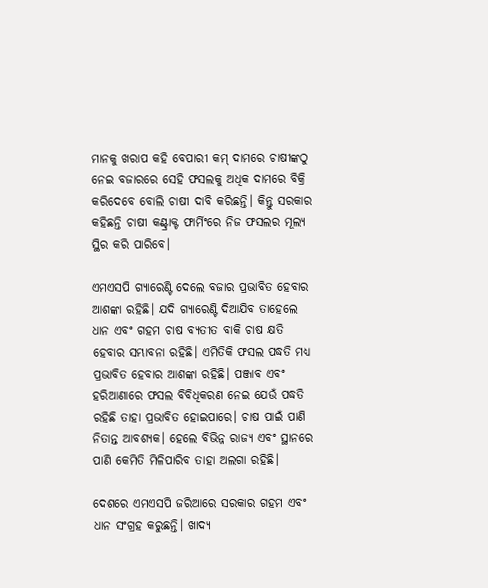ମାନକୁ ଖରାପ କହି ବେପାରୀ କମ୍ ଦାମରେ ଚାଷୀଙ୍କଠୁ ନେଇ ବଜାରରେ ସେହି ଫସଲକୁ ଅଧିକ ଦାମରେ ବିକ୍ରି କରିଦେବେ ବୋଲି ଚାଷୀ ଦାବି କରିଛନ୍ତି। କିନ୍ତୁ ସରକାର କହିଛନ୍ତି ଚାଷୀ କଣ୍ଟ୍ରାକ୍ଟ ଫାର୍ମିଂରେ ନିଜ ଫସଲର ମୂଲ୍ୟ ସ୍ଥିର କରି ପାରିବେ।

ଏମଏସପି ଗ୍ୟାରେଣ୍ଟି ଦେଲେ ବଜାର ପ୍ରଭାବିତ ହେବାର ଆଶଙ୍କା ରହିଛି। ଯଦି ଗ୍ୟାରେଣ୍ଟି ଦିଆଯିବ ତାହେଲେ ଧାନ ଏବଂ ଗହମ ଚାଷ ବ୍ୟତୀତ ବାକି ଚାଷ କ୍ଷତି ହେବାର ସମ୍ଭାବନା ରହିଛି। ଏମିତିକି ଫସଲ ପଦ୍ଧତି ମଧ୍ୟ ପ୍ରଭାବିତ ହେବାର ଆଶଙ୍କା ରହିଛି। ପଞ୍ଜାବ ଏବଂ ହରିଆଣାରେ ଫସଲ ବିବିଧିକରଣ ନେଇ ଯେଉଁ ପଦ୍ଧତି ରହିଛି ତାହା ପ୍ରଭାବିତ ହୋଇପାରେ। ଚାଷ ପାଇଁ ପାଣି ନିତାନ୍ତ ଆବଶ୍ୟକ। ହେଲେ ବିଭିନ୍ନ ରାଜ୍ୟ ଏବଂ ସ୍ଥାନରେ ପାଣି କେମିତି ମିଳିପାରିବ ତାହା ଅଲଗା ରହିଛି।

ଦେଶରେ ଏମଏସପି ଜରିଆରେ ସରକାର ଗହମ ଏବଂ ଧାନ ସଂଗ୍ରହ କରୁଛନ୍ତି। ଖାଦ୍ୟ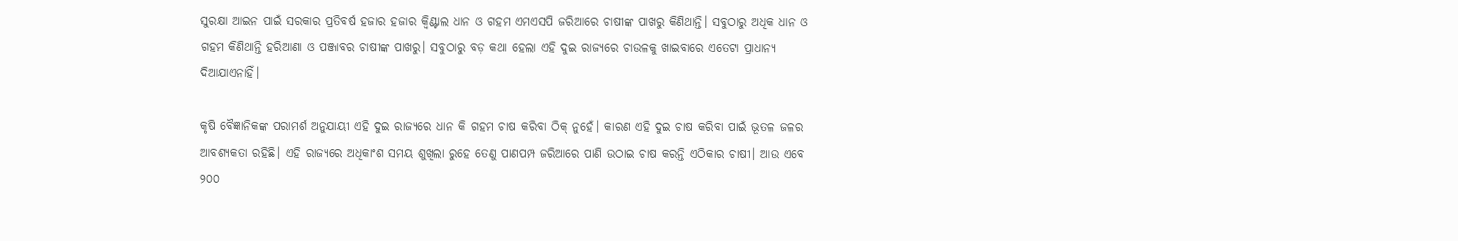ସୁରକ୍ଷା ଆଇନ ପାଇଁ ସରକାର ପ୍ରତିବର୍ଷ ହଜାର ହଜାର କ୍ୱିଣ୍ଟାଲ ଧାନ ଓ ଗହମ ଏମଏସପି ଜରିଆରେ ଚାଷୀଙ୍କ ପାଖରୁ କିଣିଥାନ୍ତି। ସବୁଠାରୁ ଅଧିକ ଧାନ ଓ ଗହମ କିଣିଥାନ୍ତି ହରିଆଣା ଓ ପଞ୍ଜାବର ଚାଷୀଙ୍କ ପାଖରୁ। ସବୁଠାରୁ ବଡ଼ କଥା ହେଲା ଏହି ଦୁଇ ରାଜ୍ୟରେ ଚାଉଳକୁ ଖାଇବାରେ ଏତେଟା ପ୍ରାଧାନ୍ୟ ଦିଆଯାଏନାହିଁ।

କୃଷି ବୈଜ୍ଞାନିକଙ୍କ ପରାମର୍ଶ ଅନୁଯାୟୀ ଏହି ଦୁଇ ରାଜ୍ୟରେ ଧାନ କି ଗହମ ଚାଷ କରିବା ଠିକ୍ ନୁହେଁ। କାରଣ ଏହି ଦୁଇ ଚାଷ କରିବା ପାଇଁ ଭୂତଳ ଜଳର ଆବଶ୍ୟକତା ରହିଛି। ଏହି ରାଜ୍ୟରେ ଅଧିକାଂଶ ସମୟ ଶୁଖିଲା ରୁହେ ତେଣୁ ପାଣପମ୍ପ ଜରିଆରେ ପାଣି ଉଠାଇ ଚାଷ କରନ୍ତି ଏଠିକାର ଚାଷୀ। ଆଉ ଏବେ ୨୦୦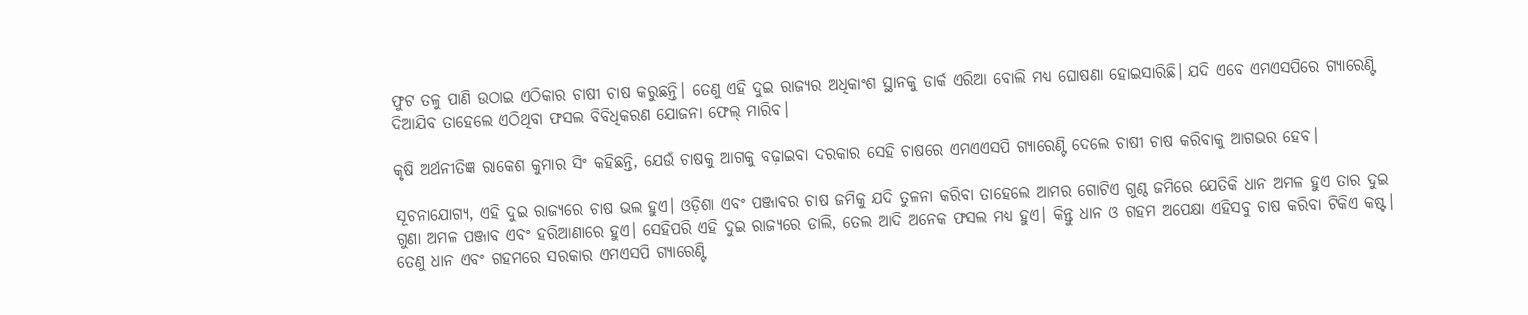ଫୁଟ ତଳୁ ପାଣି ଉଠାଇ ଏଠିକାର ଚାଷୀ ଚାଷ କରୁଛନ୍ତି। ତେଣୁ ଏହି ଦୁଇ ରାଜ୍ୟର ଅଧିକାଂଶ ସ୍ଥାନକୁ ଡାର୍କ ଏରିଆ ବୋଲି ମଧ୍ୟ ଘୋଷଣା ହୋଇସାରିଛି। ଯଦି ଏବେ ଏମଏସପିରେ ଗ୍ୟାରେଣ୍ଟି ଦିଆଯିବ ତାହେଲେ ଏଠିଥିବା ଫସଲ ବିବିଧିକରଣ ଯୋଜନା ଫେଲ୍ ମାରିବ।

କୃଷି ଅର୍ଥନୀତିଜ୍ଞ ରାକେଶ କୁମାର ସିଂ କହିଛନ୍ତି, ଯେଉଁ ଚାଷକୁ ଆଗକୁ ବଢ଼ାଇବା ଦରକାର ସେହି ଚାଷରେ ଏମଏଏସପି ଗ୍ୟାରେଣ୍ଟି ଦେଲେ ଚାଷୀ ଚାଷ କରିବାକୁ ଆଗଭର ହେବ।

ସୂଚନାଯୋଗ୍ୟ, ଏହି ଦୁଇ ରାଜ୍ୟରେ ଚାଷ ଭଲ ହୁଏ। ଓଡ଼ିଶା ଏବଂ ପଞ୍ଜାବର ଚାଷ ଜମିକୁ ଯଦି ତୁଳନା କରିବା ତାହେଲେ ଆମର ଗୋଟିଏ ଗୁଣ୍ଠ ଜମିରେ ଯେତିକି ଧାନ ଅମଳ ହୁଏ ତାର ଦୁଇ ଗୁଣା ଅମଳ ପଞ୍ଜାବ ଏବଂ ହରିଆଣାରେ ହୁଏ। ସେହିପରି ଏହି ଦୁଇ ରାଜ୍ୟରେ ଡାଲି, ତେଲ ଆଦି ଅନେକ ଫସଲ ମଧ୍ୟ ହୁଏ। କିନ୍ତୁ ଧାନ ଓ ଗହମ ଅପେକ୍ଷା ଏହିସବୁ ଚାଷ କରିବା ଟିକିଏ କଷ୍ଟ। ତେଣୁ ଧାନ ଏବଂ ଗହମରେ ସରକାର ଏମଏସପି ଗ୍ୟାରେଣ୍ଟି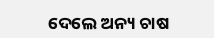ଦେଲେ ଅନ୍ୟ ଚାଷ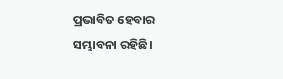ପ୍ରଭାବିତ ହେବାର ସମ୍ଭାବନା ରହିଛି।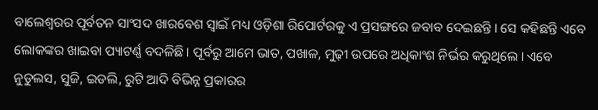ବାଲେଶ୍ୱରର ପୂର୍ବତନ ସାଂସଦ ଖାରବେଶ ସ୍ୱାଇଁ ମଧ୍ୟ ଓଡ଼ିଶା ରିପୋର୍ଟରକୁ ଏ ପ୍ରସଙ୍ଗରେ ଜବାବ ଦେଇଛନ୍ତି। ସେ କହିଛନ୍ତି ଏବେ ଲୋକଙ୍କର ଖାଇବା ପ୍ୟାଟର୍ଣ୍ଣ ବଦଳିଛି। ପୂର୍ବରୁ ଆମେ ଭାତ, ପଖାଳ, ମୁଢ଼ୀ ଉପରେ ଅଧିକାଂଶ ନିର୍ଭର କରୁଥିଲେ। ଏବେ ନୁଡୁଲସ, ସୁଜି, ଇଡଲି, ରୁଟି ଆଦି ବିଭିନ୍ନ ପ୍ରକାରର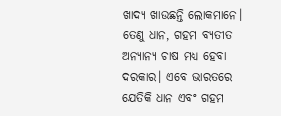ଖାଦ୍ୟ ଖାଉଛନ୍ତି ଲୋକମାନେ। ତେଣୁ ଧାନ, ଗହମ ବ୍ୟତୀତ ଅନ୍ୟାନ୍ୟ ଚାଷ ମଧ୍ୟ ହେବା ଦରକାର। ଏବେ ଭାରତରେ ଯେତିକି ଧାନ ଏବଂ ଗହମ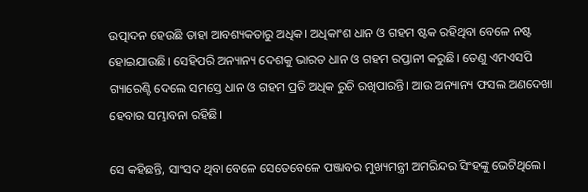ଉତ୍ପାଦନ ହେଉଛି ତାହା ଆବଶ୍ୟକତାରୁ ଅଧିକ। ଅଧିକାଂଶ ଧାନ ଓ ଗହମ ଷ୍ଟକ ରହିଥିବା ବେଳେ ନଷ୍ଟ ହୋଇଯାଉଛି। ସେହିପରି ଅନ୍ୟାନ୍ୟ ଦେଶକୁ ଭାରତ ଧାନ ଓ ଗହମ ରପ୍ତାନୀ କରୁଛି। ତେଣୁ ଏମଏସପି ଗ୍ୟାରେଣ୍ଟି ଦେଲେ ସମସ୍ତେ ଧାନ ଓ ଗହମ ପ୍ରତି ଅଧିକ ରୁଚି ରଖିପାରନ୍ତି। ଆଉ ଅନ୍ୟାନ୍ୟ ଫସଲ ଅଣଦେଖା ହେବାର ସମ୍ଭାବନା ରହିଛି।

ସେ କହିଛନ୍ତି, ସାଂସଦ ଥିବା ବେଳେ ସେତେବେଳେ ପଞ୍ଜାବର ମୁଖ୍ୟମନ୍ତ୍ରୀ ଅମରିନ୍ଦର ସିଂହଙ୍କୁ ଭେଟିଥିଲେ।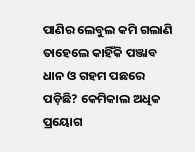ପାଣିର ଲେବୁଲ କମି ଗଲାଣି ତାହେଲେ କାହିଁକି ପଞ୍ଜାବ ଧାନ ଓ ଗହମ ପଛରେ ପଡ଼ିଛି? କେମିକାଲ ଅଧିକ ପ୍ରୟୋଗ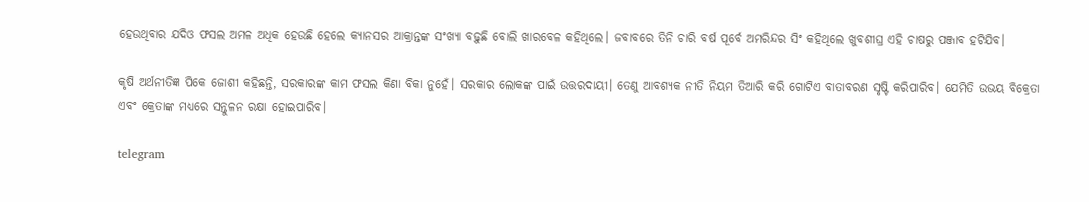ହେଉଥିବାର ଯଦିଓ ଫସଲ ଅମଳ ଅଧିକ ହେଉଛି ହେଲେ କ୍ୟାନସର ଆକ୍ରାନ୍ତଙ୍କ ସଂଖ୍ୟା ବଢ଼ୁଛି ବୋଲି ଖାରବେଳ କହିଥିଲେ। ଜବାବରେ ତିନି ଚାରି ବର୍ଷ ପୂର୍ବେ ଅମରିନ୍ଦର ସିଂ କହିଥିଲେ ଖୁବଶୀଘ୍ର ଏହି ଚାଷରୁ ପଞ୍ଜାବ ହଟିଯିବ।

କୃଷି ଅର୍ଥନୀତିଜ୍ଞ ପିକେ ଜୋଶୀ କହିଛନ୍ତି, ସରକାରଙ୍କ କାମ ଫସଲ କିଣା ବିକା ନୁହେଁ। ସରକାର ଲୋକଙ୍କ ପାଇଁ ଉତ୍ତରଦାୟୀ। ତେଣୁ ଆବଶ୍ୟକ ନୀତି ନିୟମ ତିଆରି କରି ଗୋଟିଏ ବାତାବରଣ ସୃଷ୍ଟି କରିପାରିବ। ଯେମିତି ଉଭୟ ବିକ୍ରେତା ଏବଂ କ୍ରେତାଙ୍କ ମଧ୍ୟରେ ସନ୍ତୁଳନ ରକ୍ଷା ହୋଇପାରିବ।

telegram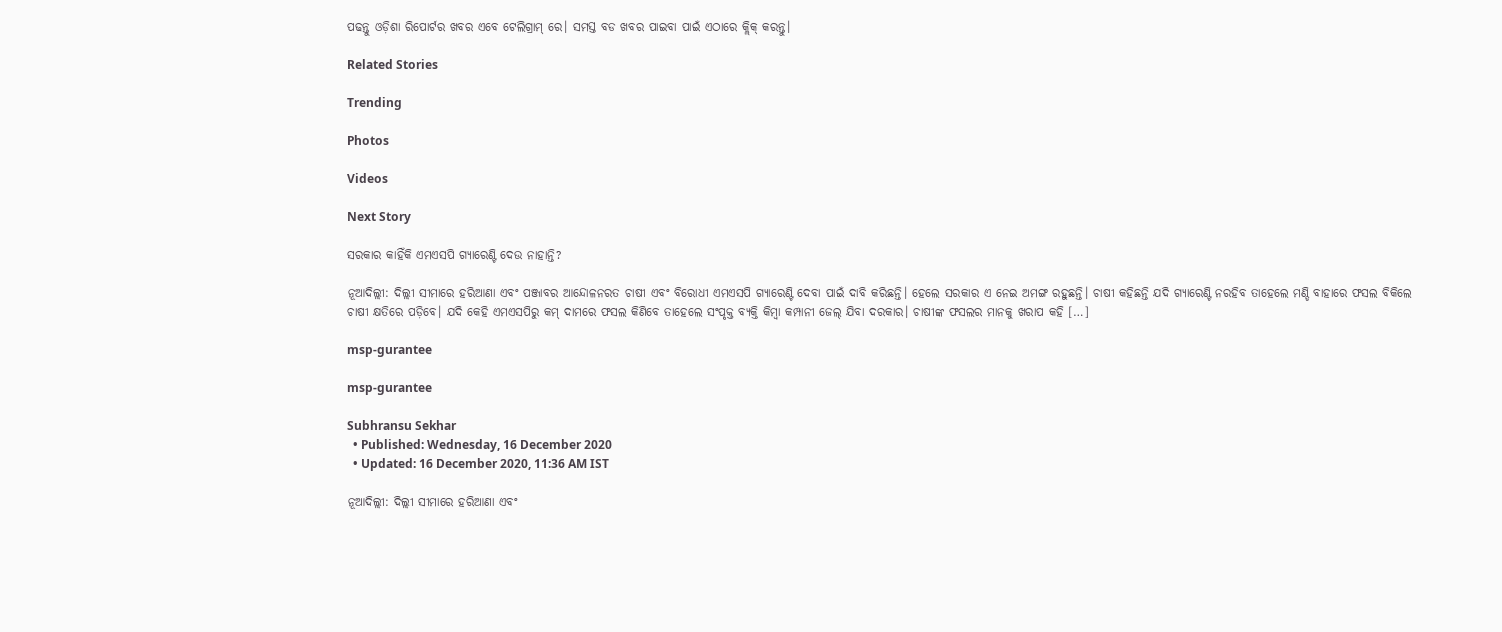ପଢନ୍ତୁ ଓଡ଼ିଶା ରିପୋର୍ଟର ଖବର ଏବେ ଟେଲିଗ୍ରାମ୍ ରେ। ସମସ୍ତ ବଡ ଖବର ପାଇବା ପାଇଁ ଏଠାରେ କ୍ଲିକ୍ କରନ୍ତୁ।

Related Stories

Trending

Photos

Videos

Next Story

ସରକାର କାହିଁକି ଏମଏସପି ଗ୍ୟାରେଣ୍ଟି ଦେଉ ନାହାନ୍ତି?

ନୂଆଦିଲ୍ଲୀ: ଦିଲ୍ଲୀ ସୀମାରେ ହରିଆଣା ଏବଂ ପଞ୍ଜାବର ଆନ୍ଦୋଳନରତ ଚାଷୀ ଏବଂ ବିରୋଧୀ ଏମଏସପି ଗ୍ୟାରେଣ୍ଟି ଦେବା ପାଇଁ ଦାବି କରିଛନ୍ତି। ହେଲେ ସରକାର ଏ ନେଇ ଅମଙ୍ଗ ରହୁଛନ୍ତି। ଚାଷୀ କହିଛନ୍ତି ଯଦି ଗ୍ୟାରେଣ୍ଟି ନରହିବ ତାହେଲେ ମଣ୍ଡି ବାହାରେ ଫସଲ ବିକିଲେ ଚାଷୀ କ୍ଷତିରେ ପଡ଼ିବେ। ଯଦି କେହି ଏମଏସପିରୁ କମ୍ ଦାମରେ ଫସଲ କିଣିବେ ତାହେଲେ ସଂପୃକ୍ତ ବ୍ୟକ୍ତି କିମ୍ୱା କମ୍ପାନୀ ଜେଲ୍ ଯିବା ଦରକାର। ଚାଷୀଙ୍କ ଫସଲର ମାନକୁ ଖରାପ କହି […]

msp-gurantee

msp-gurantee

Subhransu Sekhar
  • Published: Wednesday, 16 December 2020
  • Updated: 16 December 2020, 11:36 AM IST

ନୂଆଦିଲ୍ଲୀ: ଦିଲ୍ଲୀ ସୀମାରେ ହରିଆଣା ଏବଂ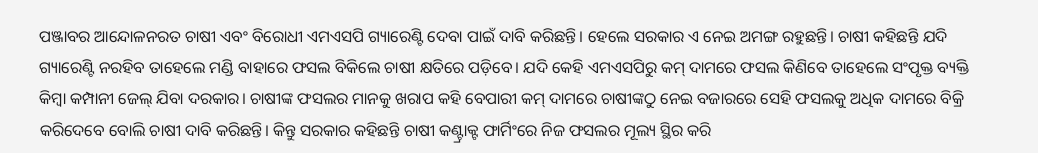ପଞ୍ଜାବର ଆନ୍ଦୋଳନରତ ଚାଷୀ ଏବଂ ବିରୋଧୀ ଏମଏସପି ଗ୍ୟାରେଣ୍ଟି ଦେବା ପାଇଁ ଦାବି କରିଛନ୍ତି। ହେଲେ ସରକାର ଏ ନେଇ ଅମଙ୍ଗ ରହୁଛନ୍ତି। ଚାଷୀ କହିଛନ୍ତି ଯଦି ଗ୍ୟାରେଣ୍ଟି ନରହିବ ତାହେଲେ ମଣ୍ଡି ବାହାରେ ଫସଲ ବିକିଲେ ଚାଷୀ କ୍ଷତିରେ ପଡ଼ିବେ। ଯଦି କେହି ଏମଏସପିରୁ କମ୍ ଦାମରେ ଫସଲ କିଣିବେ ତାହେଲେ ସଂପୃକ୍ତ ବ୍ୟକ୍ତି କିମ୍ୱା କମ୍ପାନୀ ଜେଲ୍ ଯିବା ଦରକାର। ଚାଷୀଙ୍କ ଫସଲର ମାନକୁ ଖରାପ କହି ବେପାରୀ କମ୍ ଦାମରେ ଚାଷୀଙ୍କଠୁ ନେଇ ବଜାରରେ ସେହି ଫସଲକୁ ଅଧିକ ଦାମରେ ବିକ୍ରି କରିଦେବେ ବୋଲି ଚାଷୀ ଦାବି କରିଛନ୍ତି। କିନ୍ତୁ ସରକାର କହିଛନ୍ତି ଚାଷୀ କଣ୍ଟ୍ରାକ୍ଟ ଫାର୍ମିଂରେ ନିଜ ଫସଲର ମୂଲ୍ୟ ସ୍ଥିର କରି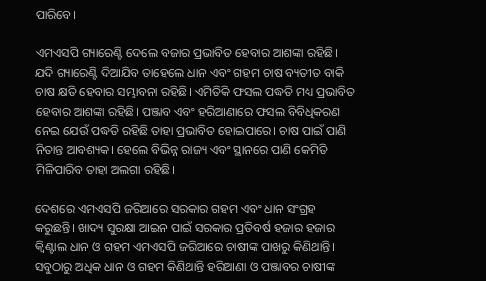ପାରିବେ।

ଏମଏସପି ଗ୍ୟାରେଣ୍ଟି ଦେଲେ ବଜାର ପ୍ରଭାବିତ ହେବାର ଆଶଙ୍କା ରହିଛି। ଯଦି ଗ୍ୟାରେଣ୍ଟି ଦିଆଯିବ ତାହେଲେ ଧାନ ଏବଂ ଗହମ ଚାଷ ବ୍ୟତୀତ ବାକି ଚାଷ କ୍ଷତି ହେବାର ସମ୍ଭାବନା ରହିଛି। ଏମିତିକି ଫସଲ ପଦ୍ଧତି ମଧ୍ୟ ପ୍ରଭାବିତ ହେବାର ଆଶଙ୍କା ରହିଛି। ପଞ୍ଜାବ ଏବଂ ହରିଆଣାରେ ଫସଲ ବିବିଧିକରଣ ନେଇ ଯେଉଁ ପଦ୍ଧତି ରହିଛି ତାହା ପ୍ରଭାବିତ ହୋଇପାରେ। ଚାଷ ପାଇଁ ପାଣି ନିତାନ୍ତ ଆବଶ୍ୟକ। ହେଲେ ବିଭିନ୍ନ ରାଜ୍ୟ ଏବଂ ସ୍ଥାନରେ ପାଣି କେମିତି ମିଳିପାରିବ ତାହା ଅଲଗା ରହିଛି।

ଦେଶରେ ଏମଏସପି ଜରିଆରେ ସରକାର ଗହମ ଏବଂ ଧାନ ସଂଗ୍ରହ କରୁଛନ୍ତି। ଖାଦ୍ୟ ସୁରକ୍ଷା ଆଇନ ପାଇଁ ସରକାର ପ୍ରତିବର୍ଷ ହଜାର ହଜାର କ୍ୱିଣ୍ଟାଲ ଧାନ ଓ ଗହମ ଏମଏସପି ଜରିଆରେ ଚାଷୀଙ୍କ ପାଖରୁ କିଣିଥାନ୍ତି। ସବୁଠାରୁ ଅଧିକ ଧାନ ଓ ଗହମ କିଣିଥାନ୍ତି ହରିଆଣା ଓ ପଞ୍ଜାବର ଚାଷୀଙ୍କ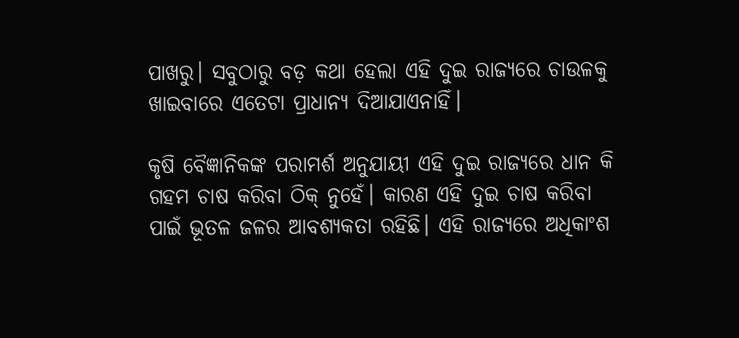ପାଖରୁ। ସବୁଠାରୁ ବଡ଼ କଥା ହେଲା ଏହି ଦୁଇ ରାଜ୍ୟରେ ଚାଉଳକୁ ଖାଇବାରେ ଏତେଟା ପ୍ରାଧାନ୍ୟ ଦିଆଯାଏନାହିଁ।

କୃଷି ବୈଜ୍ଞାନିକଙ୍କ ପରାମର୍ଶ ଅନୁଯାୟୀ ଏହି ଦୁଇ ରାଜ୍ୟରେ ଧାନ କି ଗହମ ଚାଷ କରିବା ଠିକ୍ ନୁହେଁ। କାରଣ ଏହି ଦୁଇ ଚାଷ କରିବା ପାଇଁ ଭୂତଳ ଜଳର ଆବଶ୍ୟକତା ରହିଛି। ଏହି ରାଜ୍ୟରେ ଅଧିକାଂଶ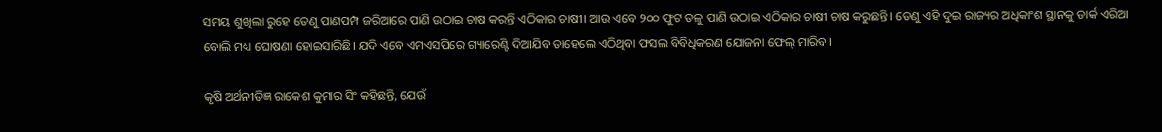ସମୟ ଶୁଖିଲା ରୁହେ ତେଣୁ ପାଣପମ୍ପ ଜରିଆରେ ପାଣି ଉଠାଇ ଚାଷ କରନ୍ତି ଏଠିକାର ଚାଷୀ। ଆଉ ଏବେ ୨୦୦ ଫୁଟ ତଳୁ ପାଣି ଉଠାଇ ଏଠିକାର ଚାଷୀ ଚାଷ କରୁଛନ୍ତି। ତେଣୁ ଏହି ଦୁଇ ରାଜ୍ୟର ଅଧିକାଂଶ ସ୍ଥାନକୁ ଡାର୍କ ଏରିଆ ବୋଲି ମଧ୍ୟ ଘୋଷଣା ହୋଇସାରିଛି। ଯଦି ଏବେ ଏମଏସପିରେ ଗ୍ୟାରେଣ୍ଟି ଦିଆଯିବ ତାହେଲେ ଏଠିଥିବା ଫସଲ ବିବିଧିକରଣ ଯୋଜନା ଫେଲ୍ ମାରିବ।

କୃଷି ଅର୍ଥନୀତିଜ୍ଞ ରାକେଶ କୁମାର ସିଂ କହିଛନ୍ତି, ଯେଉଁ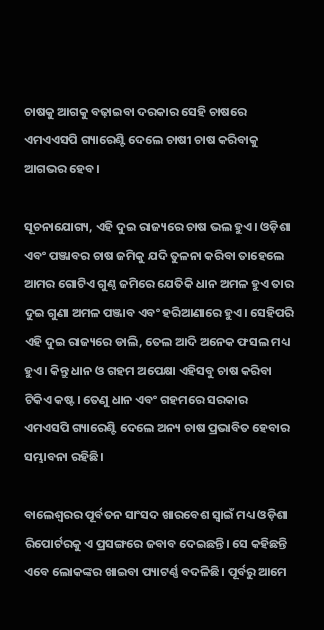ଚାଷକୁ ଆଗକୁ ବଢ଼ାଇବା ଦରକାର ସେହି ଚାଷରେ ଏମଏଏସପି ଗ୍ୟାରେଣ୍ଟି ଦେଲେ ଚାଷୀ ଚାଷ କରିବାକୁ ଆଗଭର ହେବ।

ସୂଚନାଯୋଗ୍ୟ, ଏହି ଦୁଇ ରାଜ୍ୟରେ ଚାଷ ଭଲ ହୁଏ। ଓଡ଼ିଶା ଏବଂ ପଞ୍ଜାବର ଚାଷ ଜମିକୁ ଯଦି ତୁଳନା କରିବା ତାହେଲେ ଆମର ଗୋଟିଏ ଗୁଣ୍ଠ ଜମିରେ ଯେତିକି ଧାନ ଅମଳ ହୁଏ ତାର ଦୁଇ ଗୁଣା ଅମଳ ପଞ୍ଜାବ ଏବଂ ହରିଆଣାରେ ହୁଏ। ସେହିପରି ଏହି ଦୁଇ ରାଜ୍ୟରେ ଡାଲି, ତେଲ ଆଦି ଅନେକ ଫସଲ ମଧ୍ୟ ହୁଏ। କିନ୍ତୁ ଧାନ ଓ ଗହମ ଅପେକ୍ଷା ଏହିସବୁ ଚାଷ କରିବା ଟିକିଏ କଷ୍ଟ। ତେଣୁ ଧାନ ଏବଂ ଗହମରେ ସରକାର ଏମଏସପି ଗ୍ୟାରେଣ୍ଟି ଦେଲେ ଅନ୍ୟ ଚାଷ ପ୍ରଭାବିତ ହେବାର ସମ୍ଭାବନା ରହିଛି।

ବାଲେଶ୍ୱରର ପୂର୍ବତନ ସାଂସଦ ଖାରବେଶ ସ୍ୱାଇଁ ମଧ୍ୟ ଓଡ଼ିଶା ରିପୋର୍ଟରକୁ ଏ ପ୍ରସଙ୍ଗରେ ଜବାବ ଦେଇଛନ୍ତି। ସେ କହିଛନ୍ତି ଏବେ ଲୋକଙ୍କର ଖାଇବା ପ୍ୟାଟର୍ଣ୍ଣ ବଦଳିଛି। ପୂର୍ବରୁ ଆମେ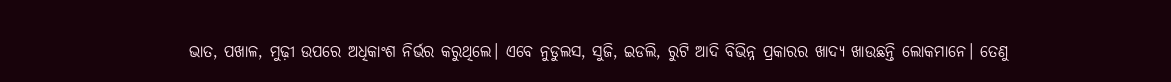ଭାତ, ପଖାଳ, ମୁଢ଼ୀ ଉପରେ ଅଧିକାଂଶ ନିର୍ଭର କରୁଥିଲେ। ଏବେ ନୁଡୁଲସ, ସୁଜି, ଇଡଲି, ରୁଟି ଆଦି ବିଭିନ୍ନ ପ୍ରକାରର ଖାଦ୍ୟ ଖାଉଛନ୍ତି ଲୋକମାନେ। ତେଣୁ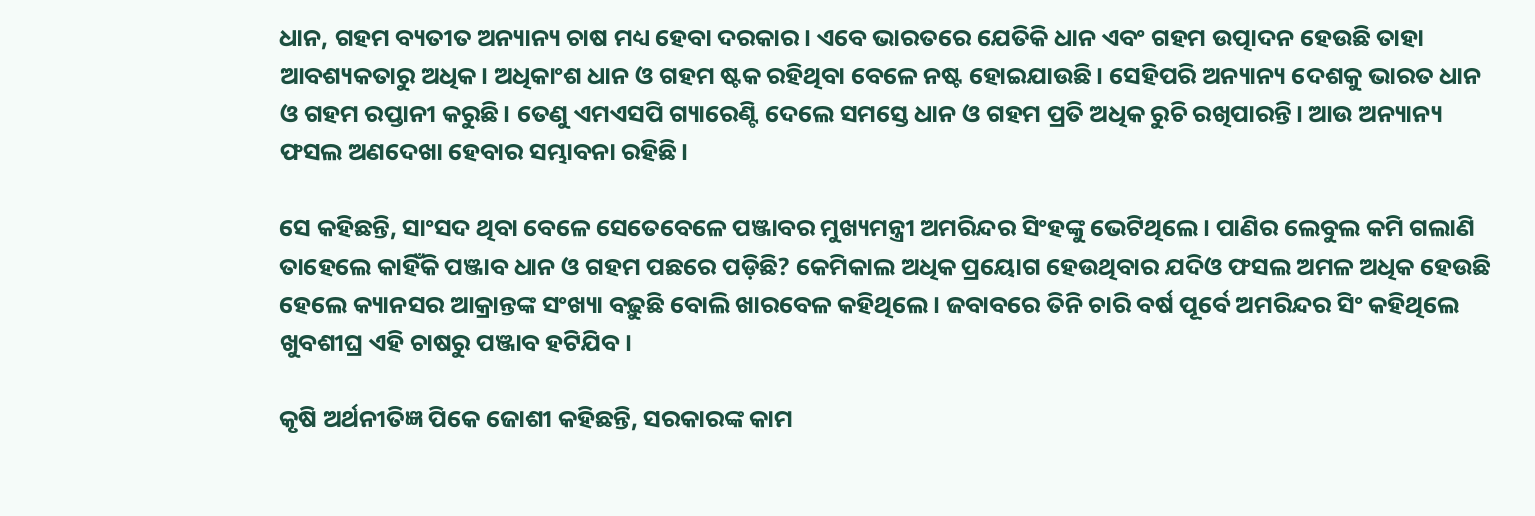ଧାନ, ଗହମ ବ୍ୟତୀତ ଅନ୍ୟାନ୍ୟ ଚାଷ ମଧ୍ୟ ହେବା ଦରକାର। ଏବେ ଭାରତରେ ଯେତିକି ଧାନ ଏବଂ ଗହମ ଉତ୍ପାଦନ ହେଉଛି ତାହା ଆବଶ୍ୟକତାରୁ ଅଧିକ। ଅଧିକାଂଶ ଧାନ ଓ ଗହମ ଷ୍ଟକ ରହିଥିବା ବେଳେ ନଷ୍ଟ ହୋଇଯାଉଛି। ସେହିପରି ଅନ୍ୟାନ୍ୟ ଦେଶକୁ ଭାରତ ଧାନ ଓ ଗହମ ରପ୍ତାନୀ କରୁଛି। ତେଣୁ ଏମଏସପି ଗ୍ୟାରେଣ୍ଟି ଦେଲେ ସମସ୍ତେ ଧାନ ଓ ଗହମ ପ୍ରତି ଅଧିକ ରୁଚି ରଖିପାରନ୍ତି। ଆଉ ଅନ୍ୟାନ୍ୟ ଫସଲ ଅଣଦେଖା ହେବାର ସମ୍ଭାବନା ରହିଛି।

ସେ କହିଛନ୍ତି, ସାଂସଦ ଥିବା ବେଳେ ସେତେବେଳେ ପଞ୍ଜାବର ମୁଖ୍ୟମନ୍ତ୍ରୀ ଅମରିନ୍ଦର ସିଂହଙ୍କୁ ଭେଟିଥିଲେ। ପାଣିର ଲେବୁଲ କମି ଗଲାଣି ତାହେଲେ କାହିଁକି ପଞ୍ଜାବ ଧାନ ଓ ଗହମ ପଛରେ ପଡ଼ିଛି? କେମିକାଲ ଅଧିକ ପ୍ରୟୋଗ ହେଉଥିବାର ଯଦିଓ ଫସଲ ଅମଳ ଅଧିକ ହେଉଛି ହେଲେ କ୍ୟାନସର ଆକ୍ରାନ୍ତଙ୍କ ସଂଖ୍ୟା ବଢ଼ୁଛି ବୋଲି ଖାରବେଳ କହିଥିଲେ। ଜବାବରେ ତିନି ଚାରି ବର୍ଷ ପୂର୍ବେ ଅମରିନ୍ଦର ସିଂ କହିଥିଲେ ଖୁବଶୀଘ୍ର ଏହି ଚାଷରୁ ପଞ୍ଜାବ ହଟିଯିବ।

କୃଷି ଅର୍ଥନୀତିଜ୍ଞ ପିକେ ଜୋଶୀ କହିଛନ୍ତି, ସରକାରଙ୍କ କାମ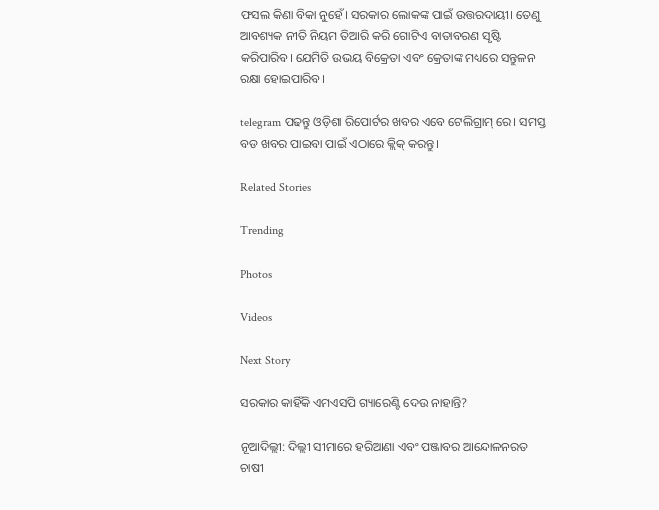ଫସଲ କିଣା ବିକା ନୁହେଁ। ସରକାର ଲୋକଙ୍କ ପାଇଁ ଉତ୍ତରଦାୟୀ। ତେଣୁ ଆବଶ୍ୟକ ନୀତି ନିୟମ ତିଆରି କରି ଗୋଟିଏ ବାତାବରଣ ସୃଷ୍ଟି କରିପାରିବ। ଯେମିତି ଉଭୟ ବିକ୍ରେତା ଏବଂ କ୍ରେତାଙ୍କ ମଧ୍ୟରେ ସନ୍ତୁଳନ ରକ୍ଷା ହୋଇପାରିବ।

telegram ପଢନ୍ତୁ ଓଡ଼ିଶା ରିପୋର୍ଟର ଖବର ଏବେ ଟେଲିଗ୍ରାମ୍ ରେ। ସମସ୍ତ ବଡ ଖବର ପାଇବା ପାଇଁ ଏଠାରେ କ୍ଲିକ୍ କରନ୍ତୁ।

Related Stories

Trending

Photos

Videos

Next Story

ସରକାର କାହିଁକି ଏମଏସପି ଗ୍ୟାରେଣ୍ଟି ଦେଉ ନାହାନ୍ତି?

ନୂଆଦିଲ୍ଲୀ: ଦିଲ୍ଲୀ ସୀମାରେ ହରିଆଣା ଏବଂ ପଞ୍ଜାବର ଆନ୍ଦୋଳନରତ ଚାଷୀ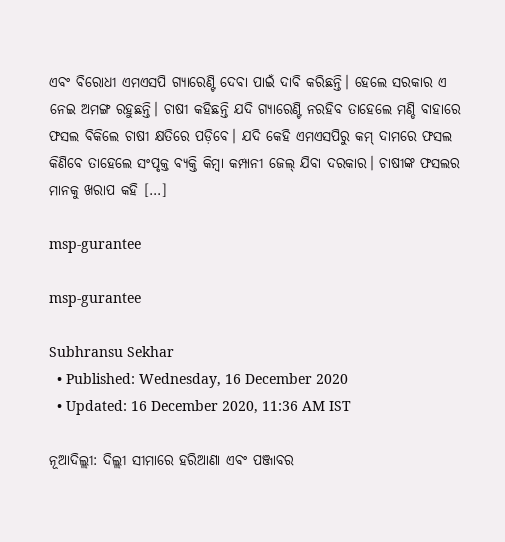ଏବଂ ବିରୋଧୀ ଏମଏସପି ଗ୍ୟାରେଣ୍ଟି ଦେବା ପାଇଁ ଦାବି କରିଛନ୍ତି। ହେଲେ ସରକାର ଏ ନେଇ ଅମଙ୍ଗ ରହୁଛନ୍ତି। ଚାଷୀ କହିଛନ୍ତି ଯଦି ଗ୍ୟାରେଣ୍ଟି ନରହିବ ତାହେଲେ ମଣ୍ଡି ବାହାରେ ଫସଲ ବିକିଲେ ଚାଷୀ କ୍ଷତିରେ ପଡ଼ିବେ। ଯଦି କେହି ଏମଏସପିରୁ କମ୍ ଦାମରେ ଫସଲ କିଣିବେ ତାହେଲେ ସଂପୃକ୍ତ ବ୍ୟକ୍ତି କିମ୍ୱା କମ୍ପାନୀ ଜେଲ୍ ଯିବା ଦରକାର। ଚାଷୀଙ୍କ ଫସଲର ମାନକୁ ଖରାପ କହି […]

msp-gurantee

msp-gurantee

Subhransu Sekhar
  • Published: Wednesday, 16 December 2020
  • Updated: 16 December 2020, 11:36 AM IST

ନୂଆଦିଲ୍ଲୀ: ଦିଲ୍ଲୀ ସୀମାରେ ହରିଆଣା ଏବଂ ପଞ୍ଜାବର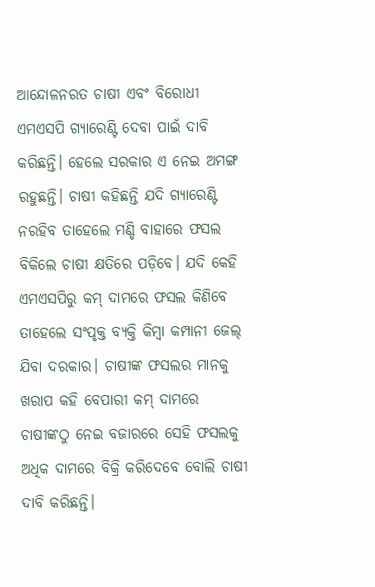ଆନ୍ଦୋଳନରତ ଚାଷୀ ଏବଂ ବିରୋଧୀ ଏମଏସପି ଗ୍ୟାରେଣ୍ଟି ଦେବା ପାଇଁ ଦାବି କରିଛନ୍ତି। ହେଲେ ସରକାର ଏ ନେଇ ଅମଙ୍ଗ ରହୁଛନ୍ତି। ଚାଷୀ କହିଛନ୍ତି ଯଦି ଗ୍ୟାରେଣ୍ଟି ନରହିବ ତାହେଲେ ମଣ୍ଡି ବାହାରେ ଫସଲ ବିକିଲେ ଚାଷୀ କ୍ଷତିରେ ପଡ଼ିବେ। ଯଦି କେହି ଏମଏସପିରୁ କମ୍ ଦାମରେ ଫସଲ କିଣିବେ ତାହେଲେ ସଂପୃକ୍ତ ବ୍ୟକ୍ତି କିମ୍ୱା କମ୍ପାନୀ ଜେଲ୍ ଯିବା ଦରକାର। ଚାଷୀଙ୍କ ଫସଲର ମାନକୁ ଖରାପ କହି ବେପାରୀ କମ୍ ଦାମରେ ଚାଷୀଙ୍କଠୁ ନେଇ ବଜାରରେ ସେହି ଫସଲକୁ ଅଧିକ ଦାମରେ ବିକ୍ରି କରିଦେବେ ବୋଲି ଚାଷୀ ଦାବି କରିଛନ୍ତି।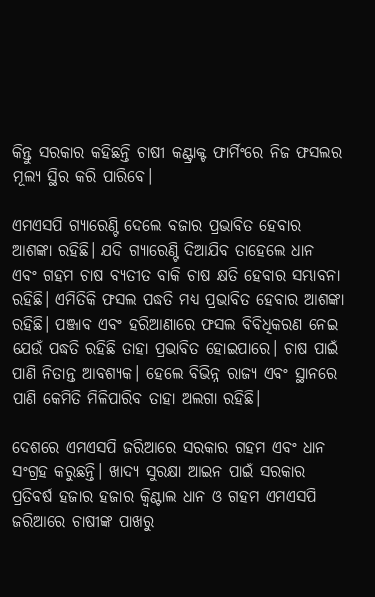କିନ୍ତୁ ସରକାର କହିଛନ୍ତି ଚାଷୀ କଣ୍ଟ୍ରାକ୍ଟ ଫାର୍ମିଂରେ ନିଜ ଫସଲର ମୂଲ୍ୟ ସ୍ଥିର କରି ପାରିବେ।

ଏମଏସପି ଗ୍ୟାରେଣ୍ଟି ଦେଲେ ବଜାର ପ୍ରଭାବିତ ହେବାର ଆଶଙ୍କା ରହିଛି। ଯଦି ଗ୍ୟାରେଣ୍ଟି ଦିଆଯିବ ତାହେଲେ ଧାନ ଏବଂ ଗହମ ଚାଷ ବ୍ୟତୀତ ବାକି ଚାଷ କ୍ଷତି ହେବାର ସମ୍ଭାବନା ରହିଛି। ଏମିତିକି ଫସଲ ପଦ୍ଧତି ମଧ୍ୟ ପ୍ରଭାବିତ ହେବାର ଆଶଙ୍କା ରହିଛି। ପଞ୍ଜାବ ଏବଂ ହରିଆଣାରେ ଫସଲ ବିବିଧିକରଣ ନେଇ ଯେଉଁ ପଦ୍ଧତି ରହିଛି ତାହା ପ୍ରଭାବିତ ହୋଇପାରେ। ଚାଷ ପାଇଁ ପାଣି ନିତାନ୍ତ ଆବଶ୍ୟକ। ହେଲେ ବିଭିନ୍ନ ରାଜ୍ୟ ଏବଂ ସ୍ଥାନରେ ପାଣି କେମିତି ମିଳିପାରିବ ତାହା ଅଲଗା ରହିଛି।

ଦେଶରେ ଏମଏସପି ଜରିଆରେ ସରକାର ଗହମ ଏବଂ ଧାନ ସଂଗ୍ରହ କରୁଛନ୍ତି। ଖାଦ୍ୟ ସୁରକ୍ଷା ଆଇନ ପାଇଁ ସରକାର ପ୍ରତିବର୍ଷ ହଜାର ହଜାର କ୍ୱିଣ୍ଟାଲ ଧାନ ଓ ଗହମ ଏମଏସପି ଜରିଆରେ ଚାଷୀଙ୍କ ପାଖରୁ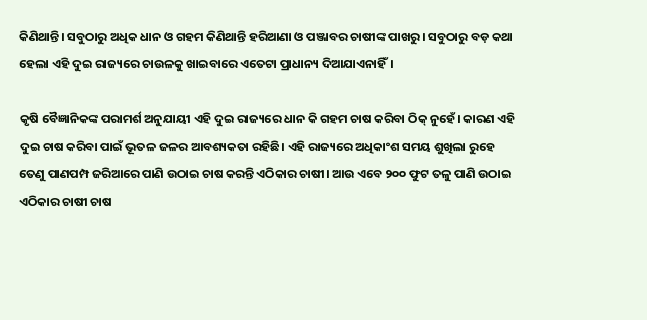କିଣିଥାନ୍ତି। ସବୁଠାରୁ ଅଧିକ ଧାନ ଓ ଗହମ କିଣିଥାନ୍ତି ହରିଆଣା ଓ ପଞ୍ଜାବର ଚାଷୀଙ୍କ ପାଖରୁ। ସବୁଠାରୁ ବଡ଼ କଥା ହେଲା ଏହି ଦୁଇ ରାଜ୍ୟରେ ଚାଉଳକୁ ଖାଇବାରେ ଏତେଟା ପ୍ରାଧାନ୍ୟ ଦିଆଯାଏନାହିଁ।

କୃଷି ବୈଜ୍ଞାନିକଙ୍କ ପରାମର୍ଶ ଅନୁଯାୟୀ ଏହି ଦୁଇ ରାଜ୍ୟରେ ଧାନ କି ଗହମ ଚାଷ କରିବା ଠିକ୍ ନୁହେଁ। କାରଣ ଏହି ଦୁଇ ଚାଷ କରିବା ପାଇଁ ଭୂତଳ ଜଳର ଆବଶ୍ୟକତା ରହିଛି। ଏହି ରାଜ୍ୟରେ ଅଧିକାଂଶ ସମୟ ଶୁଖିଲା ରୁହେ ତେଣୁ ପାଣପମ୍ପ ଜରିଆରେ ପାଣି ଉଠାଇ ଚାଷ କରନ୍ତି ଏଠିକାର ଚାଷୀ। ଆଉ ଏବେ ୨୦୦ ଫୁଟ ତଳୁ ପାଣି ଉଠାଇ ଏଠିକାର ଚାଷୀ ଚାଷ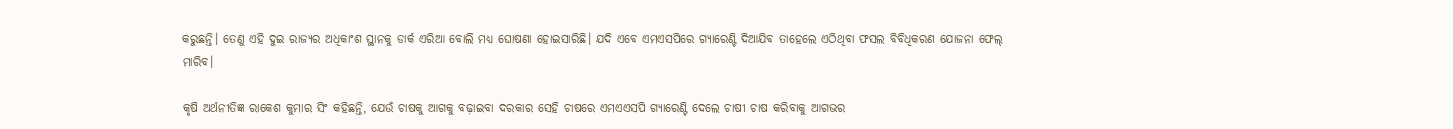କରୁଛନ୍ତି। ତେଣୁ ଏହି ଦୁଇ ରାଜ୍ୟର ଅଧିକାଂଶ ସ୍ଥାନକୁ ଡାର୍କ ଏରିଆ ବୋଲି ମଧ୍ୟ ଘୋଷଣା ହୋଇସାରିଛି। ଯଦି ଏବେ ଏମଏସପିରେ ଗ୍ୟାରେଣ୍ଟି ଦିଆଯିବ ତାହେଲେ ଏଠିଥିବା ଫସଲ ବିବିଧିକରଣ ଯୋଜନା ଫେଲ୍ ମାରିବ।

କୃଷି ଅର୍ଥନୀତିଜ୍ଞ ରାକେଶ କୁମାର ସିଂ କହିଛନ୍ତି, ଯେଉଁ ଚାଷକୁ ଆଗକୁ ବଢ଼ାଇବା ଦରକାର ସେହି ଚାଷରେ ଏମଏଏସପି ଗ୍ୟାରେଣ୍ଟି ଦେଲେ ଚାଷୀ ଚାଷ କରିବାକୁ ଆଗଭର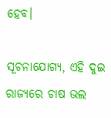ହେବ।

ସୂଚନାଯୋଗ୍ୟ, ଏହି ଦୁଇ ରାଜ୍ୟରେ ଚାଷ ଭଲ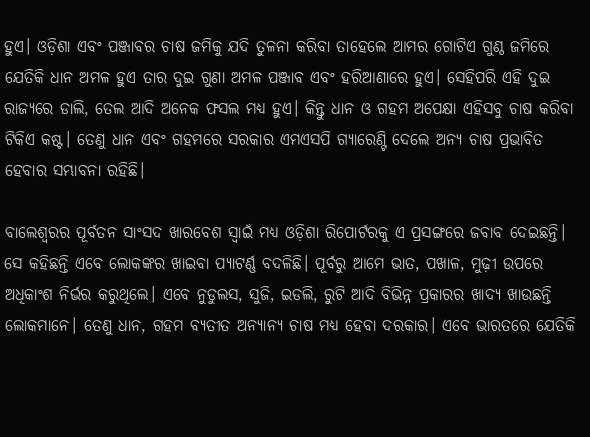ହୁଏ। ଓଡ଼ିଶା ଏବଂ ପଞ୍ଜାବର ଚାଷ ଜମିକୁ ଯଦି ତୁଳନା କରିବା ତାହେଲେ ଆମର ଗୋଟିଏ ଗୁଣ୍ଠ ଜମିରେ ଯେତିକି ଧାନ ଅମଳ ହୁଏ ତାର ଦୁଇ ଗୁଣା ଅମଳ ପଞ୍ଜାବ ଏବଂ ହରିଆଣାରେ ହୁଏ। ସେହିପରି ଏହି ଦୁଇ ରାଜ୍ୟରେ ଡାଲି, ତେଲ ଆଦି ଅନେକ ଫସଲ ମଧ୍ୟ ହୁଏ। କିନ୍ତୁ ଧାନ ଓ ଗହମ ଅପେକ୍ଷା ଏହିସବୁ ଚାଷ କରିବା ଟିକିଏ କଷ୍ଟ। ତେଣୁ ଧାନ ଏବଂ ଗହମରେ ସରକାର ଏମଏସପି ଗ୍ୟାରେଣ୍ଟି ଦେଲେ ଅନ୍ୟ ଚାଷ ପ୍ରଭାବିତ ହେବାର ସମ୍ଭାବନା ରହିଛି।

ବାଲେଶ୍ୱରର ପୂର୍ବତନ ସାଂସଦ ଖାରବେଶ ସ୍ୱାଇଁ ମଧ୍ୟ ଓଡ଼ିଶା ରିପୋର୍ଟରକୁ ଏ ପ୍ରସଙ୍ଗରେ ଜବାବ ଦେଇଛନ୍ତି। ସେ କହିଛନ୍ତି ଏବେ ଲୋକଙ୍କର ଖାଇବା ପ୍ୟାଟର୍ଣ୍ଣ ବଦଳିଛି। ପୂର୍ବରୁ ଆମେ ଭାତ, ପଖାଳ, ମୁଢ଼ୀ ଉପରେ ଅଧିକାଂଶ ନିର୍ଭର କରୁଥିଲେ। ଏବେ ନୁଡୁଲସ, ସୁଜି, ଇଡଲି, ରୁଟି ଆଦି ବିଭିନ୍ନ ପ୍ରକାରର ଖାଦ୍ୟ ଖାଉଛନ୍ତି ଲୋକମାନେ। ତେଣୁ ଧାନ, ଗହମ ବ୍ୟତୀତ ଅନ୍ୟାନ୍ୟ ଚାଷ ମଧ୍ୟ ହେବା ଦରକାର। ଏବେ ଭାରତରେ ଯେତିକି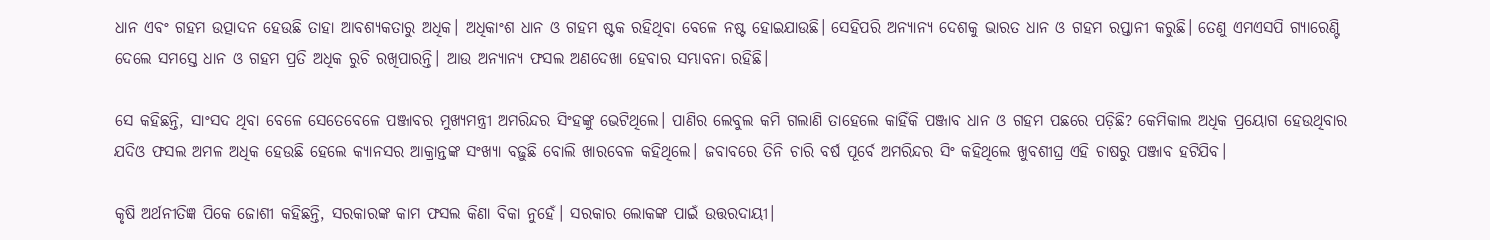ଧାନ ଏବଂ ଗହମ ଉତ୍ପାଦନ ହେଉଛି ତାହା ଆବଶ୍ୟକତାରୁ ଅଧିକ। ଅଧିକାଂଶ ଧାନ ଓ ଗହମ ଷ୍ଟକ ରହିଥିବା ବେଳେ ନଷ୍ଟ ହୋଇଯାଉଛି। ସେହିପରି ଅନ୍ୟାନ୍ୟ ଦେଶକୁ ଭାରତ ଧାନ ଓ ଗହମ ରପ୍ତାନୀ କରୁଛି। ତେଣୁ ଏମଏସପି ଗ୍ୟାରେଣ୍ଟି ଦେଲେ ସମସ୍ତେ ଧାନ ଓ ଗହମ ପ୍ରତି ଅଧିକ ରୁଚି ରଖିପାରନ୍ତି। ଆଉ ଅନ୍ୟାନ୍ୟ ଫସଲ ଅଣଦେଖା ହେବାର ସମ୍ଭାବନା ରହିଛି।

ସେ କହିଛନ୍ତି, ସାଂସଦ ଥିବା ବେଳେ ସେତେବେଳେ ପଞ୍ଜାବର ମୁଖ୍ୟମନ୍ତ୍ରୀ ଅମରିନ୍ଦର ସିଂହଙ୍କୁ ଭେଟିଥିଲେ। ପାଣିର ଲେବୁଲ କମି ଗଲାଣି ତାହେଲେ କାହିଁକି ପଞ୍ଜାବ ଧାନ ଓ ଗହମ ପଛରେ ପଡ଼ିଛି? କେମିକାଲ ଅଧିକ ପ୍ରୟୋଗ ହେଉଥିବାର ଯଦିଓ ଫସଲ ଅମଳ ଅଧିକ ହେଉଛି ହେଲେ କ୍ୟାନସର ଆକ୍ରାନ୍ତଙ୍କ ସଂଖ୍ୟା ବଢ଼ୁଛି ବୋଲି ଖାରବେଳ କହିଥିଲେ। ଜବାବରେ ତିନି ଚାରି ବର୍ଷ ପୂର୍ବେ ଅମରିନ୍ଦର ସିଂ କହିଥିଲେ ଖୁବଶୀଘ୍ର ଏହି ଚାଷରୁ ପଞ୍ଜାବ ହଟିଯିବ।

କୃଷି ଅର୍ଥନୀତିଜ୍ଞ ପିକେ ଜୋଶୀ କହିଛନ୍ତି, ସରକାରଙ୍କ କାମ ଫସଲ କିଣା ବିକା ନୁହେଁ। ସରକାର ଲୋକଙ୍କ ପାଇଁ ଉତ୍ତରଦାୟୀ।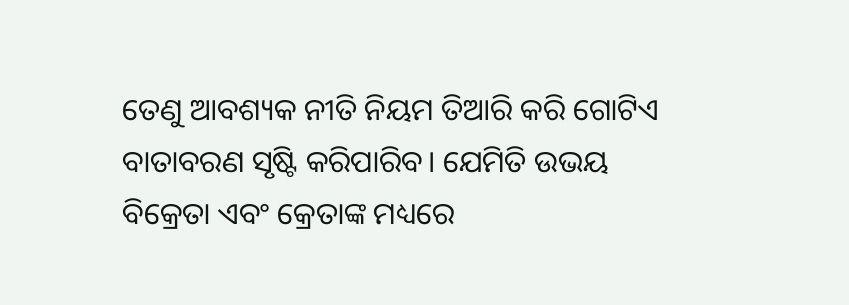ତେଣୁ ଆବଶ୍ୟକ ନୀତି ନିୟମ ତିଆରି କରି ଗୋଟିଏ ବାତାବରଣ ସୃଷ୍ଟି କରିପାରିବ। ଯେମିତି ଉଭୟ ବିକ୍ରେତା ଏବଂ କ୍ରେତାଙ୍କ ମଧ୍ୟରେ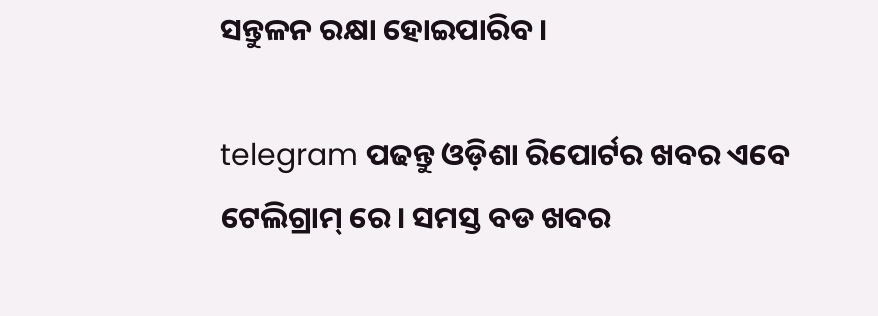ସନ୍ତୁଳନ ରକ୍ଷା ହୋଇପାରିବ।

telegram ପଢନ୍ତୁ ଓଡ଼ିଶା ରିପୋର୍ଟର ଖବର ଏବେ ଟେଲିଗ୍ରାମ୍ ରେ। ସମସ୍ତ ବଡ ଖବର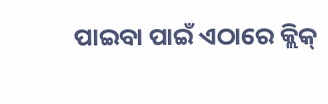ପାଇବା ପାଇଁ ଏଠାରେ କ୍ଲିକ୍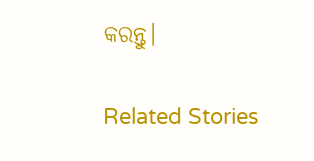କରନ୍ତୁ।

Related Stories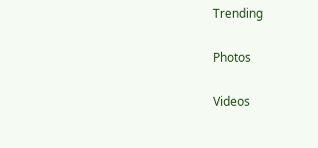Trending

Photos

Videos